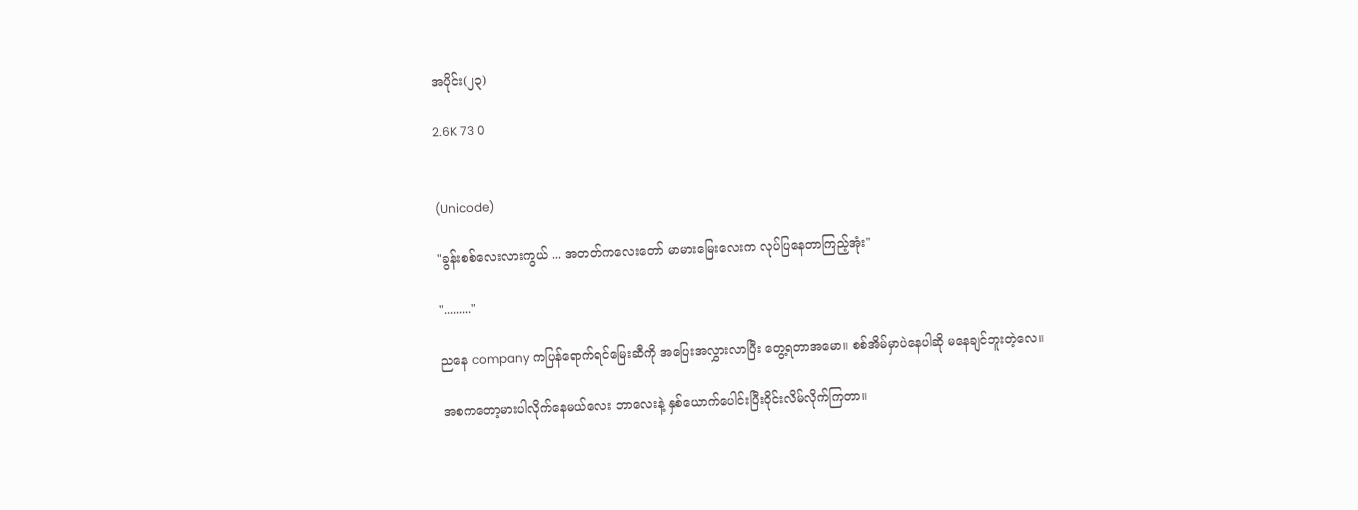အပိုင်း(၂၃)

2.6K 73 0


(Unicode)

"ခွန်းစစ်လေးလားကွယ် ... အတတ်ကလေးတော် မာမားမြေးလေးက လုပ်ပြ‌နေတာကြည့်အုံး"

"........."

ညနေ company ကပြန်ရောက်ရင်‌မြေးဆီကို အပြေးအလွှားလာပြီး တွေ့ရတာအမော။ စစ်အိမ်မှာပဲနေပါဆို မနေချင်ဘူးတဲ့လေ။

အစကတော့မားပါလိုက်နေမယ်လေး ဘာလေးနဲ့ နှစ်ယောက်ပေါင်းပြီးဝိုင်းလိမ်လိုက်ကြတာ။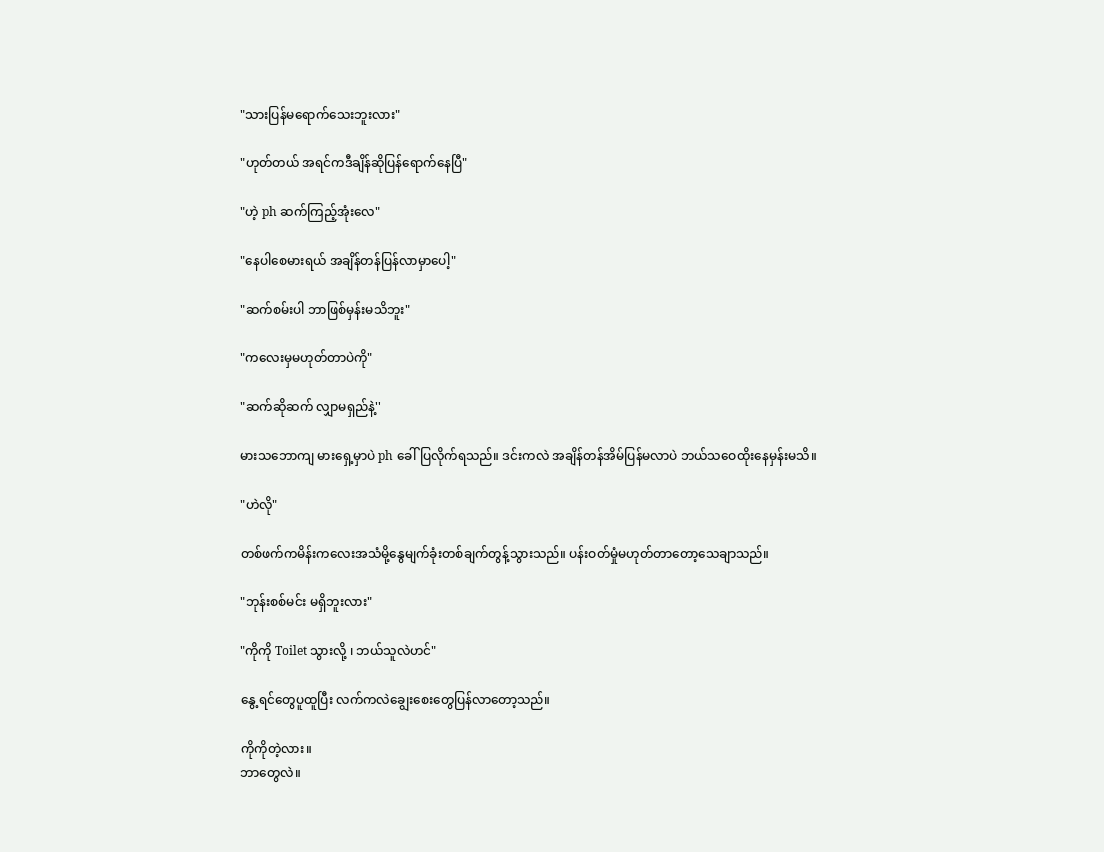"သားပြန်မရောက်သေးဘူးလား"

"ဟုတ်တယ် အရင်ကဒီချိန်ဆိုပြန်ရောက်နေပြီ"

"ဟဲ့ ph ဆက်ကြည့်အုံးလေ"

"နေပါစေမားရယ် အချိန်တန်ပြန်လာမှာပေါ့"

"ဆက်စမ်းပါ ဘာဖြစ်မှန်းမသိဘူး"

"ကလေးမှမဟုတ်တာပဲကို"

"ဆက်ဆိုဆက် လျှာမရှည်နဲ့''

မားသဘောကျ မားရှေ့မှာပဲ ph ခေါ်ပြလိုက်ရသည်။ ဒင်းကလဲ အချိန်တန်အိမ်ပြန်မလာပဲ ဘယ်သဝေထိုးနေမှန်းမသိ။

"ဟဲလို"

တစ်ဖက်ကမိန်းက‌လေးအသံမို့နွေမျက်ခုံးတစ်ချက်တွန့်သွားသည်။ ပန်းဝတ်မှုံမဟုတ်တာတော့သေချာသည်။

"ဘုန်းစစ်မင်း မရှိဘူးလား"

"ကိုကို Toilet သွားလို့ ၊ ဘယ်သူလဲဟင်"

နွေ့ရင်တွေပူထူပြီး လက်ကလဲချွေးစေးတွေပြန်လာတော့သည်။

ကိုကိုတဲ့လား။
ဘာတွေလဲ။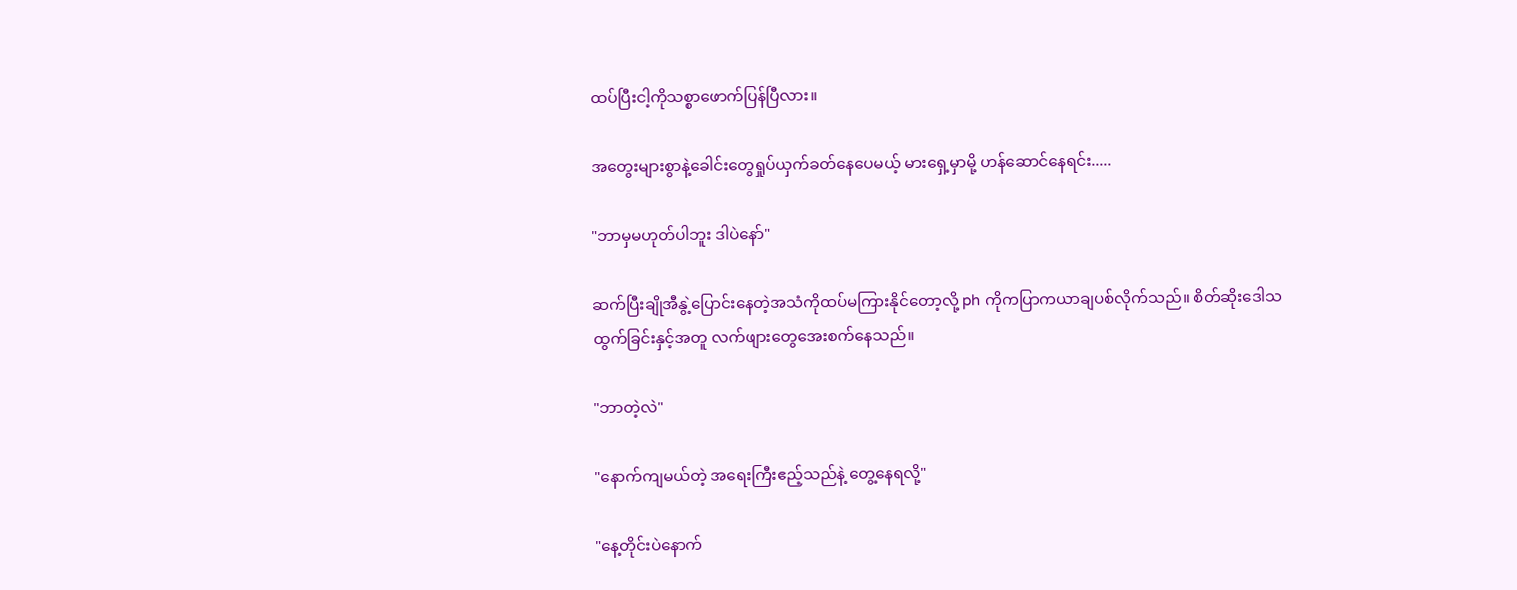ထပ်ပြီးငါ့ကိုသစ္စာဖောက်ပြန်ပြီလား။

အတွေးများစွာနဲ့ခေါင်းတွေရှုပ်ယှက်ခတ်နေပေမယ့် မားရှေ့မှာမို့ ဟန်ဆောင်နေရင်း.....

"ဘာမှမဟုတ်ပါဘူး ဒါပဲနော်"

ဆက်ပြီးချိုအီနွဲ့ပြောင်းနေတဲ့အသံကိုထပ်မကြားနိုင်တော့လို့ ph ကိုကပြာကယာချပစ်လိုက်သည်။ စိတ်ဆိုး‌ဒေါသထွက်ခြင်းနှင့်အတူ လက်ဖျားတွေအေးစက်နေသည်။

"ဘာတဲ့လဲ"

"နောက်ကျမယ်တဲ့ အရေးကြီးဧည့်သည်နဲ့ တွေ့နေရလို့"

"နေ့တိုင်းပဲနောက်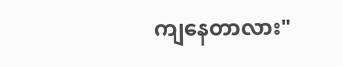ကျနေတာလား"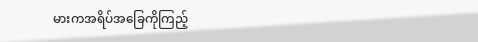မားကအရိပ်အခြေကိုကြည့်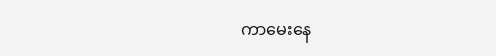ကာမေးနေ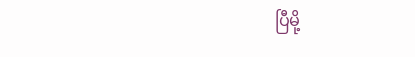ပြီမို့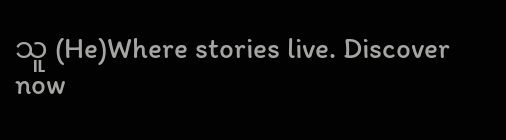သူ (He)Where stories live. Discover now